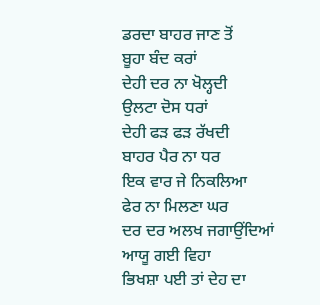ਡਰਦਾ ਬਾਹਰ ਜਾਣ ਤੋਂ
ਬੂਹਾ ਬੰਦ ਕਰਾਂ
ਦੇਹੀ ਦਰ ਨਾ ਖੋਲ੍ਹਦੀ
ਉਲਟਾ ਦੋਸ ਧਰਾਂ
ਦੇਹੀ ਫੜ ਫੜ ਰੱਖਦੀ
ਬਾਹਰ ਪੈਰ ਨਾ ਧਰ
ਇਕ ਵਾਰ ਜੇ ਨਿਕਲਿਆ
ਫੇਰ ਨਾ ਮਿਲਣਾ ਘਰ
ਦਰ ਦਰ ਅਲਖ ਜਗਾਉਂਦਿਆਂ
ਆਯੂ ਗਈ ਵਿਹਾ
ਭਿਖਸ਼ਾ ਪਈ ਤਾਂ ਦੇਹ ਦਾ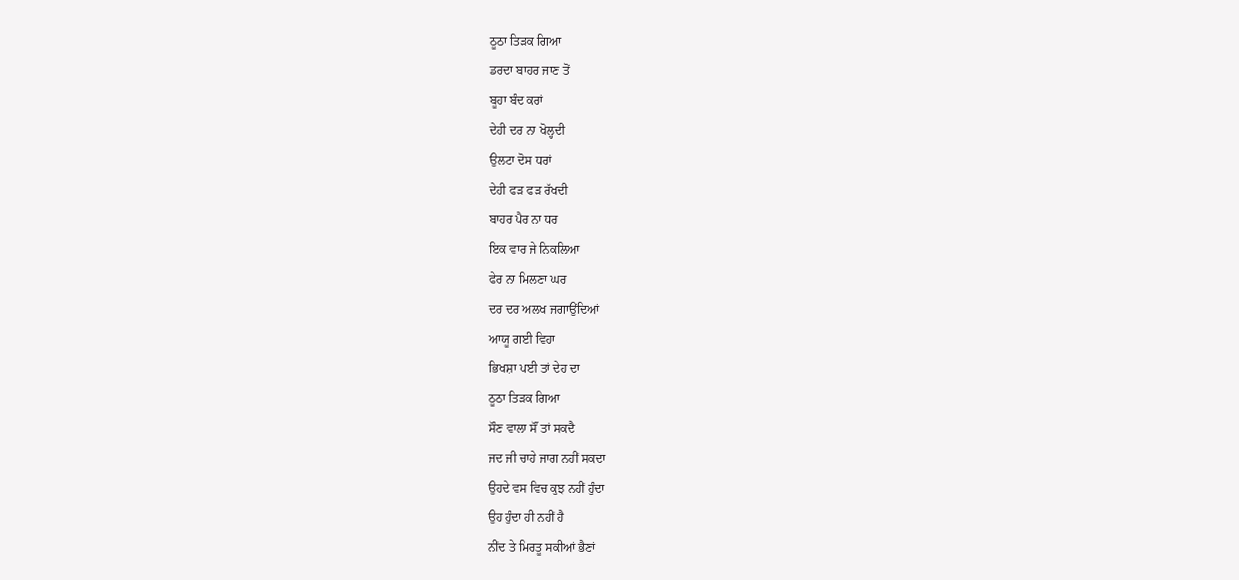ਠੂਠਾ ਤਿੜਕ ਗਿਆ
ਡਰਦਾ ਬਾਹਰ ਜਾਣ ਤੋਂ
ਬੂਹਾ ਬੰਦ ਕਰਾਂ
ਦੇਹੀ ਦਰ ਨਾ ਖੋਲ੍ਹਦੀ
ਉਲਟਾ ਦੋਸ ਧਰਾਂ
ਦੇਹੀ ਫੜ ਫੜ ਰੱਖਦੀ
ਬਾਹਰ ਪੈਰ ਨਾ ਧਰ
ਇਕ ਵਾਰ ਜੇ ਨਿਕਲਿਆ
ਫੇਰ ਨਾ ਮਿਲਣਾ ਘਰ
ਦਰ ਦਰ ਅਲਖ ਜਗਾਉਂਦਿਆਂ
ਆਯੂ ਗਈ ਵਿਹਾ
ਭਿਖਸ਼ਾ ਪਈ ਤਾਂ ਦੇਹ ਦਾ
ਠੂਠਾ ਤਿੜਕ ਗਿਆ
ਸੌਣ ਵਾਲਾ ਸੌਂ ਤਾਂ ਸਕਦੈ
ਜਦ ਜੀ ਚਾਹੇ ਜਾਗ ਨਹੀਂ ਸਕਦਾ
ਉਹਦੇ ਵਸ ਵਿਚ ਕੁਝ ਨਹੀਂ ਹੁੰਦਾ
ਉਹ ਹੁੰਦਾ ਹੀ ਨਹੀਂ ਹੈ
ਨੀਂਦ ਤੇ ਮਿਰਤੂ ਸਕੀਆਂ ਭੈਣਾਂ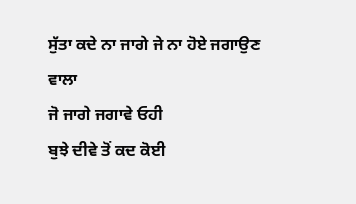ਸੁੱਤਾ ਕਦੇ ਨਾ ਜਾਗੇ ਜੇ ਨਾ ਹੋਏ ਜਗਾਉਣ ਵਾਲਾ
ਜੋ ਜਾਗੇ ਜਗਾਵੇ ਓਹੀ
ਬੁਝੇ ਦੀਵੇ ਤੋਂ ਕਦ ਕੋਈ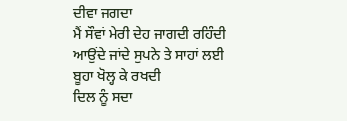ਦੀਵਾ ਜਗਦਾ
ਮੈਂ ਸੌਵਾਂ ਮੇਰੀ ਦੇਹ ਜਾਗਦੀ ਰਹਿੰਦੀ
ਆਉਂਦੇ ਜਾਂਦੇ ਸੁਪਨੇ ਤੇ ਸਾਹਾਂ ਲਈ
ਬੂਹਾ ਖੋਲ੍ਹ ਕੇ ਰਖਦੀ
ਦਿਲ ਨੂੰ ਸਦਾ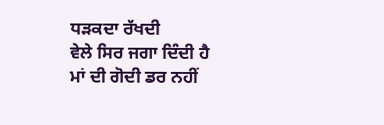ਧੜਕਦਾ ਰੱਖਦੀ
ਵੇਲੇ ਸਿਰ ਜਗਾ ਦਿੰਦੀ ਹੈ
ਮਾਂ ਦੀ ਗੋਦੀ ਡਰ ਨਹੀਂ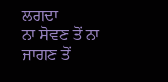ਲਗਦਾ
ਨਾ ਸੋਵਣ ਤੋਂ ਨਾ ਜਾਗਣ ਤੋਂ